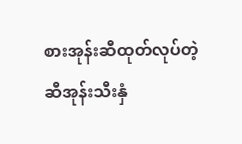စားအုန်းဆီထုတ်လုပ်တဲ့ ဆီအုန်းသီးနှံ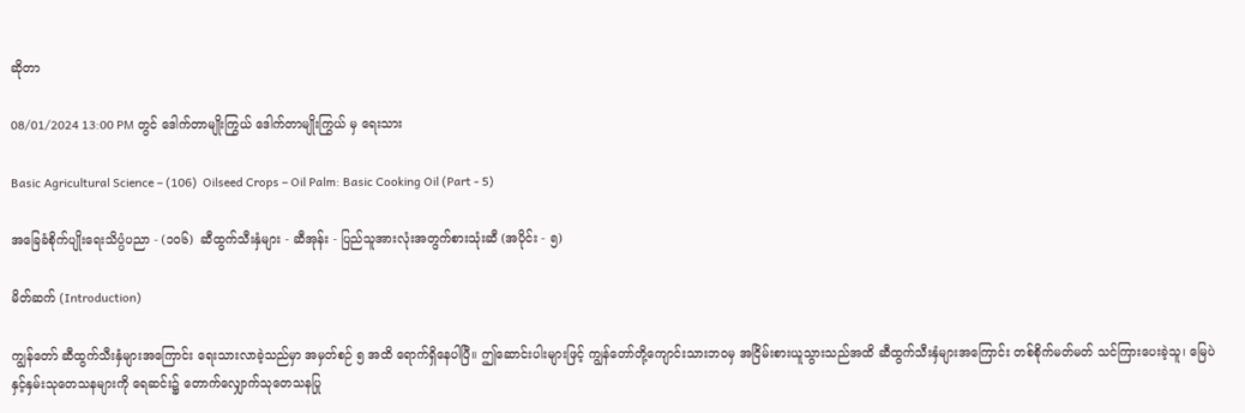ဆိုတာ

08/01/2024 13:00 PM တွင် ဒေါက်တာမျိုးကြွယ် ဒေါက်တာမျိုးကြွယ် မှ ရေးသား

Basic Agricultural Science – (106)  Oilseed Crops – Oil Palm: Basic Cooking Oil (Part - 5)

အခြေခံစိုက်ပျိုးရေးသိပ္ပံပညာ - (၁၀၆)  ဆီထွက်သီးနှံများ - ဆီအုန်း - ပြည်သူအားလုံးအတွက်စားသုံးဆီ (အပိုင်း - ၅)

မိတ်ဆက် (Introduction)

ကျွန်တော် ဆီထွက်သီးနှံများအကြောင်း ရေးသားလာခဲ့သည်မှာ အမှတ်စဉ် ၅ အထိ ရောက်ရှိနေပါပြီ။ ဤဆောင်းပါးများဖြင့် ကျွန်တော်တို့ကျောင်းသားဘဝမှ အငြိမ်းစားယူသွားသည်အထိ ဆီထွက်သီးနှံများအကြောင်း တစ်စိုက်မတ်မတ် သင်ကြားပေးခဲ့သူ၊ မြေပဲနှင့်နှမ်းသုတေသနများကို ရေဆင်း၌ တောက်လျှောက်သုတေသနပြု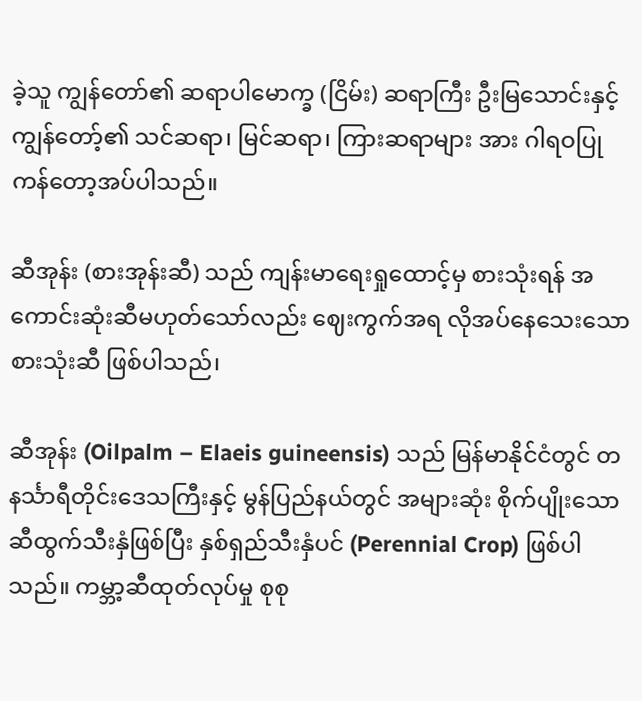ခဲ့သူ ကျွန်တော်၏ ဆရာပါမောက္ခ (ငြိမ်း) ဆရာကြီး ဦးမြသောင်းနှင့် ကျွန်တော့်၏ သင်ဆရာ၊ မြင်ဆရာ၊ ကြားဆရာများ အား ဂါရဝပြုကန်တော့အပ်ပါသည်။

ဆီအုန်း (စားအုန်းဆီ) သည် ကျန်းမာရေးရှုထောင့်မှ စားသုံးရန် အကောင်းဆုံးဆီမဟုတ်သော်လည်း ဈေးကွက်အရ လိုအပ်နေသေးသော စားသုံးဆီ ဖြစ်ပါသည်၊

ဆီအုန်း (Oilpalm – Elaeis guineensis) သည် မြန်မာနိုင်ငံတွင် တနင်္သာရီတိုင်းဒေသကြီးနှင့် မွန်ပြည်နယ်တွင် အများဆုံး စိုက်ပျိုးသော ဆီထွက်သီးနှံဖြစ်ပြီး နှစ်ရှည်သီးနှံပင် (Perennial Crop) ဖြစ်ပါ သည်။ ကမ္ဘာ့ဆီထုတ်လုပ်မှု စုစု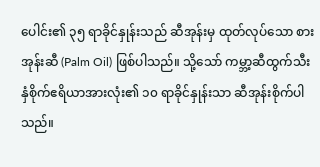ပေါင်း၏ ၃၅ ရာခိုင်နှုန်းသည် ဆီအုန်းမှ ထုတ်လုပ်သော စားအုန်းဆီ (Palm Oil) ဖြစ်ပါသည်။ သို့သော် ကမ္ဘာ့ဆီထွက်သီးနှံစိုက်ဧရိယာအားလုံး၏ ၁၀ ရာခိုင်နှုန်းသာ ဆီအုန်းစိုက်ပါသည်။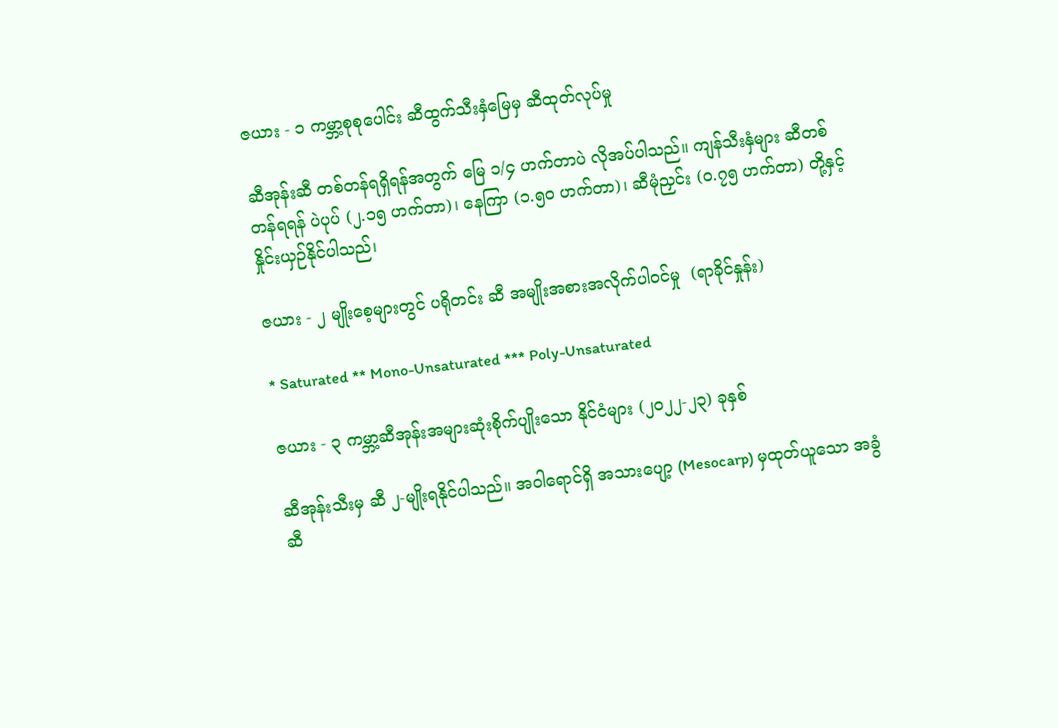ဇယား - ၁ ကမ္ဘာ့စုစုပေါင်း ဆီထွက်သီးနှံမြေမှ ဆီထုတ်လုပ်မှု

ဆီအုန်းဆီ တစ်တန်ရရှိရန်အတွက် မြေ ၁/၄ ဟက်တာပဲ လိုအပ်ပါသည်။ ကျန်သီးနှံများ ဆီတစ်တန်ရရန် ပဲပုပ် (၂.၁၅ ဟက်တာ)၊ နေကြာ (၁.၅၀ ဟက်တာ)၊ ဆီမုံညှင်း (၀.၇၅ ဟက်တာ) တို့နှင့် နှိုင်းယှဉ်နိုင်ပါသည်၊

ဇယား - ၂ မျိုးစေ့များတွင် ပရိုတင်း ဆီ အမျိုးအစားအလိုက်ပါဝင်မှု  (ရာခိုင်နှုန်း)

* Saturated ** Mono-Unsaturated *** Poly-Unsaturated

ဇယား - ၃ ကမ္ဘာ့ဆီအုန်းအများဆုံးစိုက်ပျိုးသော နိုင်ငံများ (၂၀၂၂-၂၃) ခုနှစ်

ဆီအုန်းသီးမှ ဆီ ၂-မျိုးရနိုင်ပါသည်။ အဝါရောင်ရှိ အသားပျော့ (Mesocarp) မှထုတ်ယူသော အခွံဆီ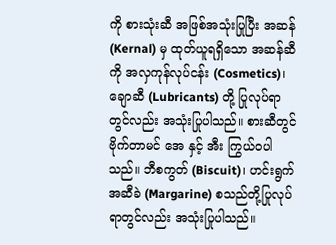ကို စားသုံးဆီ အဖြစ်အသုံးပြုပြီး အဆန်(Kernal) မှ ထုတ်ယူရရှိသော အဆန်ဆီကို အလှကုန်လုပ်ငန်း (Cosmetics)၊ ချောဆီ (Lubricants) တို့ ပြုလုပ်ရာတွင်လည်း အသုံးပြုပါသည်။ စားဆီတွင် ဗိုက်တာမင် အေ နှင့် အီး ကြွယ်ဝပါသည်။ ဘီစကွတ် (Biscuit)၊ ဟင်းရွက်အဆီခဲ (Margarine) စသည်တို့ပြုလုပ်ရာတွင်လည်း အသုံးပြုပါသည်။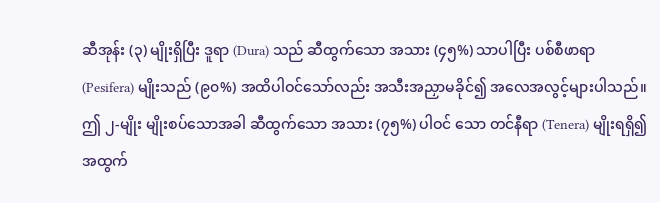ဆီအုန်း (၃) မျိုးရှိပြီး ဒူရာ (Dura) သည် ဆီထွက်သော အသား (၄၅%) သာပါပြီး ပစ်စီဖာရာ (Pesifera) မျိုးသည် (၉၀%) အထိပါဝင်သော်လည်း အသီးအညှာမခိုင်၍ အလေအလွင့်များပါသည်။ ဤ ၂-မျိုး မျိုးစပ်သောအခါ ဆီထွက်သော အသား (၇၅%) ပါဝင် သော တင်နီရာ (Tenera) မျိုးရရှိ၍ အထွက်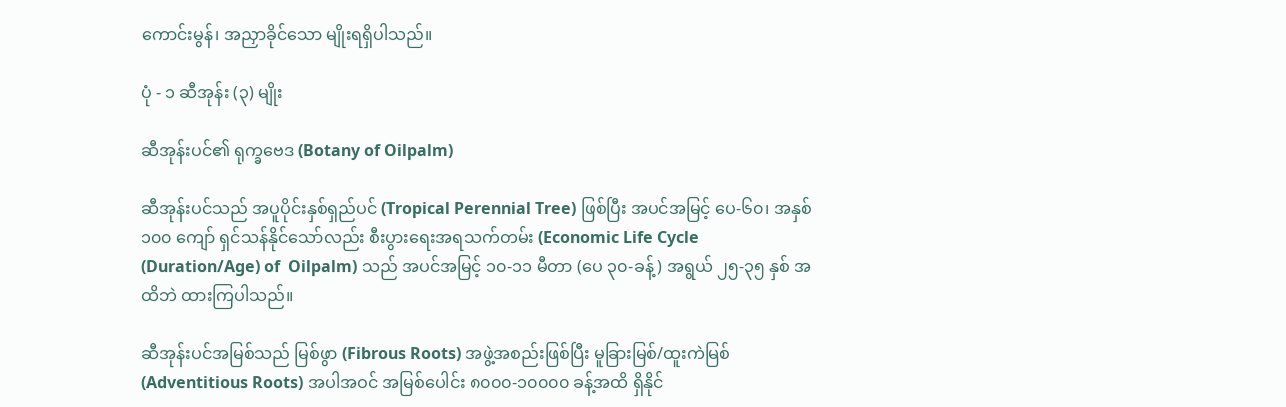ကောင်းမွန်၊ အညှာခိုင်သော မျိုးရရှိပါသည်။

ပုံ - ၁ ဆီအုန်း (၃) မျိုး

ဆီအုန်းပင်၏ ရုက္ခဗေဒ (Botany of Oilpalm)

ဆီအုန်းပင်သည် အပူပိုင်းနှစ်ရှည်ပင် (Tropical Perennial Tree) ဖြစ်ပြီး အပင်အမြင့် ပေ-၆၀၊ အနှစ် ၁၀၀ ကျော် ရှင်သန်နိုင်သော်လည်း စီးပွားရေးအရသက်တမ်း (Economic Life Cycle (Duration/Age) of  Oilpalm) သည် အပင်အမြင့် ၁၀-၁၁ မီတာ (ပေ ၃၀-ခန့်) အရွယ် ၂၅-၃၅ နှစ် အထိဘဲ ထားကြပါသည်။

ဆီအုန်းပင်အမြစ်သည် မြစ်ဖွာ (Fibrous Roots) အဖွဲ့အစည်းဖြစ်ပြီး မူခြားမြစ်/ထူးကဲမြစ်  (Adventitious Roots) အပါအဝင် အမြစ်ပေါင်း ၈၀၀၀-၁၀၀၀၀ ခန့်အထိ ရှိနိုင်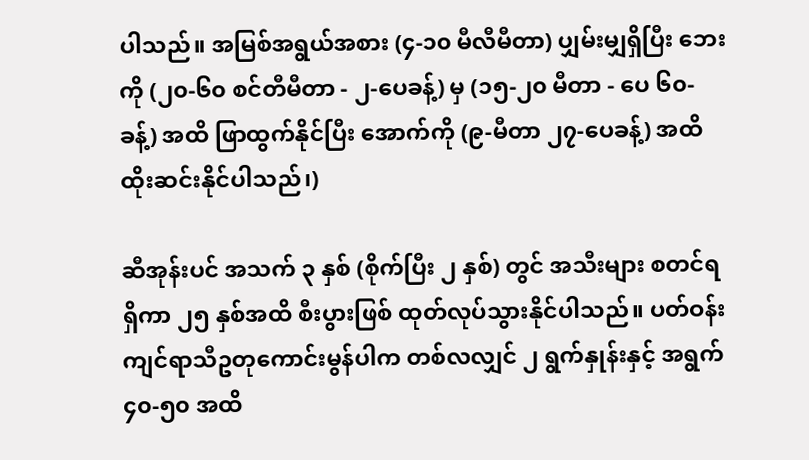ပါသည်။ အမြစ်အရွယ်အစား (၄-၁၀ မီလီမီတာ) ပျှမ်းမျှရှိပြီး ဘေးကို (၂၀-၆၀ စင်တီမီတာ - ၂-ပေခန့်) မှ (၁၅-၂၀ မီတာ - ပေ ၆၀-ခန့်) အထိ ဖြာထွက်နိုင်ပြီး အောက်ကို (၉-မီတာ ၂၇-ပေခန့်) အထိထိုးဆင်းနိုင်ပါသည်၊)

ဆီအုန်းပင် အသက် ၃ နှစ် (စိုက်ပြီး ၂ နှစ်) တွင် အသီးများ စတင်ရရှိကာ ၂၅ နှစ်အထိ စီးပွားဖြစ် ထုတ်လုပ်သွားနိုင်ပါသည်။ ပတ်ဝန်းကျင်ရာသီဥတုကောင်းမွန်ပါက တစ်လလျှင် ၂ ရွက်နှုန်းနှင့် အရွက် ၄၀-၅၀ အထိ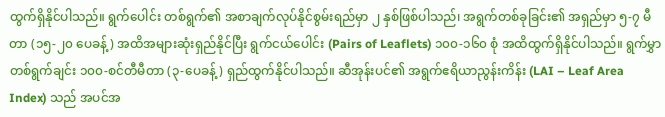ထွက်ရှိနိုင်ပါသည်။ ရွက်ပေါင်း တစ်ရွက်၏ အစာချက်လုပ်နိုင်စွမ်းရည်မှာ ၂ နှစ်ဖြစ်ပါသည်၊ အရွက်တစ်ခုခြင်း၏ အရှည်မှာ ၅-၇ မီတာ (၁၅-၂၀ ပေခန့်) အထိအများဆုံးရှည်နိုင်ပြီး ရွက်ငယ်ပေါင်း (Pairs of Leaflets) ၁၀၀-၁၆၀ စုံ အထိထွက်ရှိနိုင်ပါသည်။ ရွက်မွှာတစ်ရွက်ချင်း ၁၀၀-စင်တီမီတာ (၃-ပေခန့်) ရှည်ထွက်နိုင်ပါသည်။ ဆီအုန်းပင်၏ အရွက်ဧရိယာညွန်းကိန်း (LAI – Leaf Area Index) သည် အပင်အ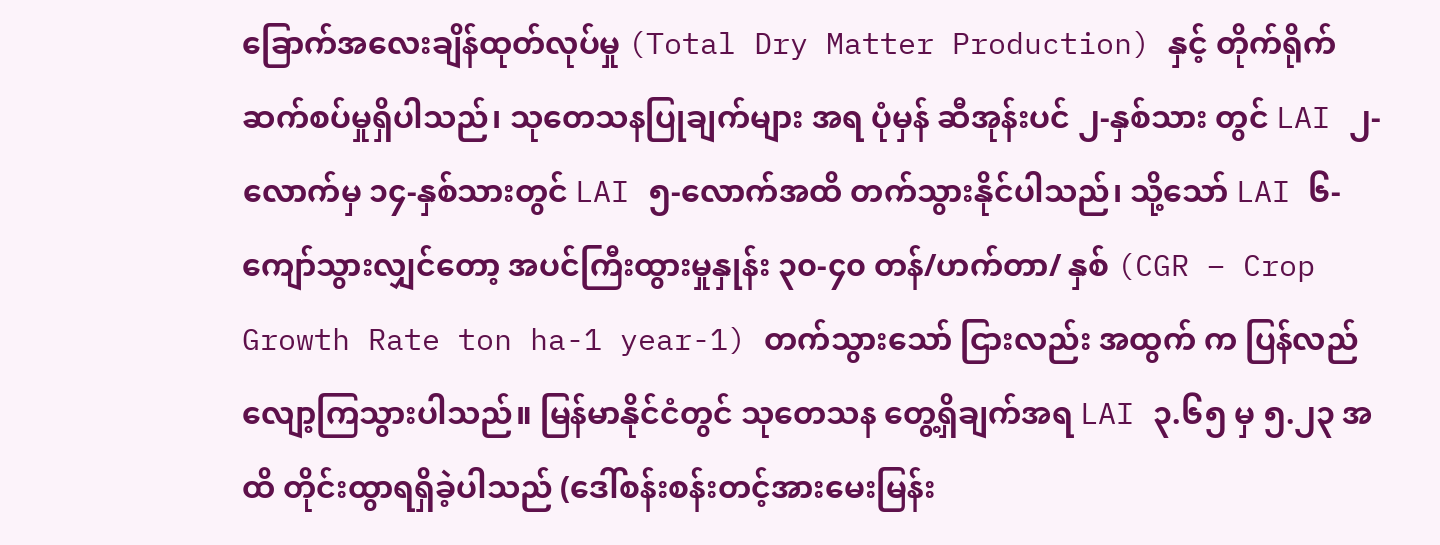ခြောက်အလေးချိန်ထုတ်လုပ်မှု (Total Dry Matter Production) နှင့် တိုက်ရိုက်ဆက်စပ်မှုရှိပါသည်၊ သုတေသနပြုချက်များ အရ ပုံမှန် ဆီအုန်းပင် ၂-နှစ်သား တွင် LAI ၂-လောက်မှ ၁၄-နှစ်သားတွင် LAI ၅-လောက်အထိ တက်သွားနိုင်ပါသည်၊ သို့သော် LAI ၆-ကျော်သွားလျှင်တော့ အပင်ကြီးထွားမှုနှုန်း ၃၀-၄၀ တန်/ဟက်တာ/ နှစ် (CGR – Crop Growth Rate ton ha-1 year-1) တက်သွားသော် ငြားလည်း အထွက် က ပြန်လည် လျော့ကြသွားပါသည်။ မြန်မာနိုင်ငံတွင် သုတေသန တွေ့ရှိချက်အရ LAI ၃.၆၅ မှ ၅.၂၃ အထိ တိုင်းထွာရရှိခဲ့ပါသည် (ဒေါ်စန်းစန်းတင့်အားမေးမြန်း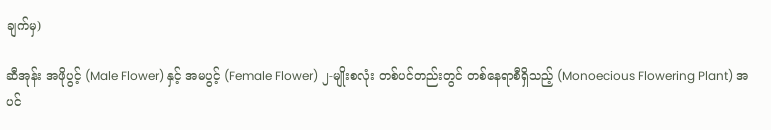ချက်မှ)

ဆီအုန်း အဖိုပွင့် (Male Flower) နှင့် အမပွင့် (Female Flower) ၂-မျိုးစလုံး တစ်ပင်တည်းတွင် တစ်နေရာစီရှိသည့် (Monoecious Flowering Plant) အပင်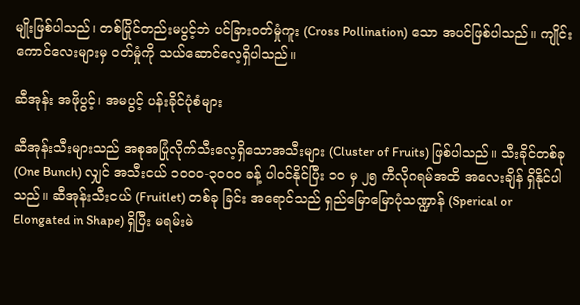မျိုးဖြစ်ပါသည်၊ တစ်ပြိုင်တည်းမပွင့်ဘဲ ပင်ခြားဝတ်မှုံကူး (Cross Pollination) သော အပင်ဖြစ်ပါသည်။ ကျိုင်းကောင်လေးများမှ ဝတ်မှုံကို သယ်ဆောင်လေ့ရှိပါသည်။

ဆီအုန်း အဖိုပွင့်၊ အမပွင့် ပန်းခိုင်ပုံစံများ

ဆီအုန်းသီးများသည် အစုအပြုံလိုက်သီးလေ့ရှိသောအသီးများ (Cluster of Fruits) ဖြစ်ပါသည်။ သီးခိုင်တစ်ခု (One Bunch) လျှင် အသီးငယ် ၁၀၀၀-၃၀၀၀ ခန့် ပါဝင်နိုင်ပြီး ၁၀ မှ ၂၅ ကီလိုဂရမ်အထိ အလေးချိန် ရှိနိုင်ပါသည်။ ဆီအုန်းသီးငယ် (Fruitlet) တစ်ခု ခြင်း အရောင်သည် ရှည်မြောမြောပုံသဏ္ဍာန် (Sperical or Elongated in Shape) ရှိပြီး မရမ်းမဲ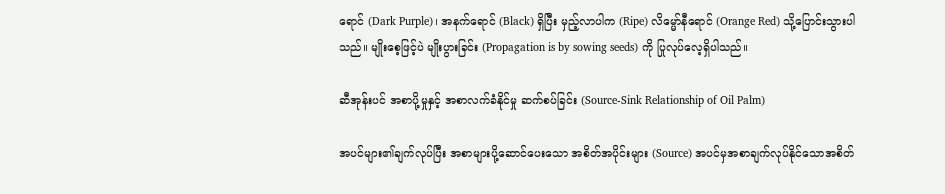ရောင် (Dark Purple)၊ အနက်ရောင် (Black) ရှိပြီး မှည့်လာပါက (Ripe) လိမ္မော်နီရောင် (Orange Red) သို့ပြောင်းသွားပါသည်။ မျိုးစေ့ဖြင့်ပဲ မျိုးပွားခြင်း (Propagation is by sowing seeds) ကို ပြုလုပ်လေ့ရှိပါသည်။

ဆီအုန်းပင် အစာပို့မှုနှင့် အစာလက်ခံနိုင်မှု ဆက်စပ်ခြင်း (Source-Sink Relationship of Oil Palm)

အပင်များ၏ချက်လုပ်ပြီး အစာများပို့ဆောင်ပေးသော အစိတ်အပိုင်းများ (Source) အပင်မှအစာချက်လုပ်နိုင်သောအစိတ်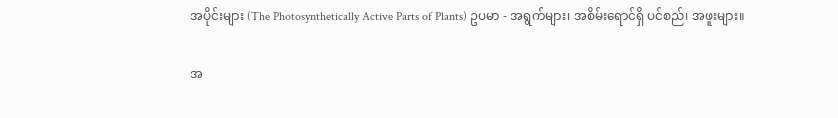အပိုင်းများ (The Photosynthetically Active Parts of Plants) ဥပမာ - အရွက်များ၊ အစိမ်းရောင်ရှိ ပင်စည်၊ အဖူးများ။

အ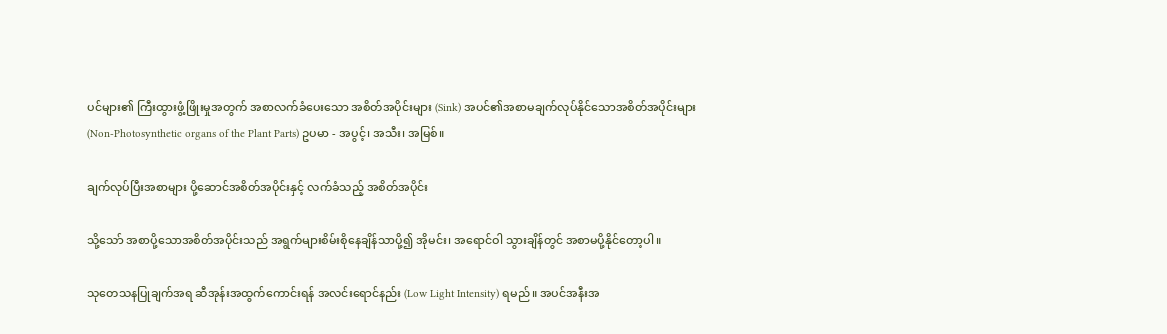ပင်များ၏ ကြီးထွားဖွံ့ဖြိုးမှုအတွက် အစာလက်ခံပေးသော အစိတ်အပိုင်းများ (Sink) အပင်၏အစာမချက်လုပ်နိုင်သောအစိတ်အပိုင်းများ (Non-Photosynthetic organs of the Plant Parts) ဥပမာ - အပွင့်၊ အသီး၊ အမြစ်။

ချက်လုပ်ပြီးအစာများ ပို့ဆောင်အစိတ်အပိုင်းနှင့် လက်ခံသည့် အစိတ်အပိုင်း

သို့သော် အစာပို့သောအစိတ်အပိုင်းသည် အရွက်များစိမ်းစိုနေချိန်သာပို့၍ အိုမင်း၊ အရောင်ဝါ သွားချိန်တွင် အစာမပို့နိုင်တော့ပါ။

သုတေသနပြုချက်အရ ဆီအုန်းအထွက်ကောင်းရန် အလင်းရောင်နည်း (Low Light Intensity) ရမည်။ အပင်အနီးအ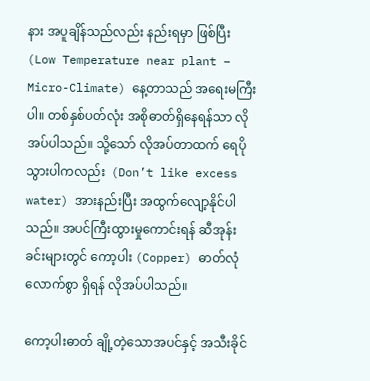နား အပူချိန်သည်လည်း နည်းရမှာ ဖြစ်ပြီး  (Low Temperature near plant – Micro-Climate) နေ့တာသည် အရေးမကြီးပါ။ တစ်နှစ်ပတ်လုံး အစိုဓာတ်ရှိနေရန်သာ လိုအပ်ပါသည်။ သို့သော် လိုအပ်တာထက် ရေပိုသွားပါကလည်း  (Don’t like excess water) အားနည်းပြီး အထွက်လျော့နိုင်ပါသည်။ အပင်ကြီးထွားမှုကောင်းရန် ဆီအုန်းခင်းများတွင် ကော့ပါး (Copper) ဓာတ်လုံလောက်စွာ ရှိရန် လိုအပ်ပါသည်။

ကော့ပါးဓာတ် ချို့တဲ့သောအပင်နှင့် အသီးခိုင်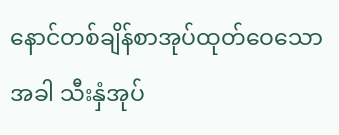နောင်တစ်ချိန်စာအုပ်ထုတ်ဝေသောအခါ သီးနှံအုပ်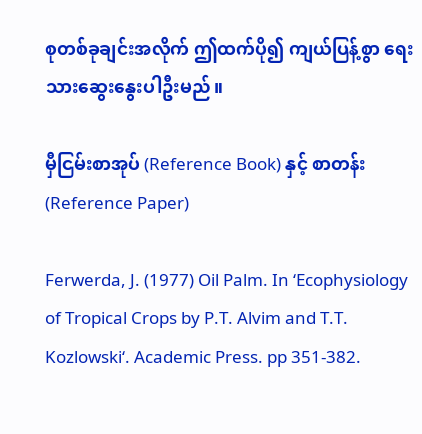စုတစ်ခုချင်းအလိုက် ဤထက်ပို၍ ကျယ်ပြန့်စွာ ရေးသားဆွေးနွေးပါဦးမည်။

မှီငြမ်းစာအုပ် (Reference Book) နှင့် စာတန်း (Reference Paper)

Ferwerda, J. (1977) Oil Palm. In ‘Ecophysiology of Tropical Crops by P.T. Alvim and T.T. Kozlowski‘. Academic Press. pp 351-382.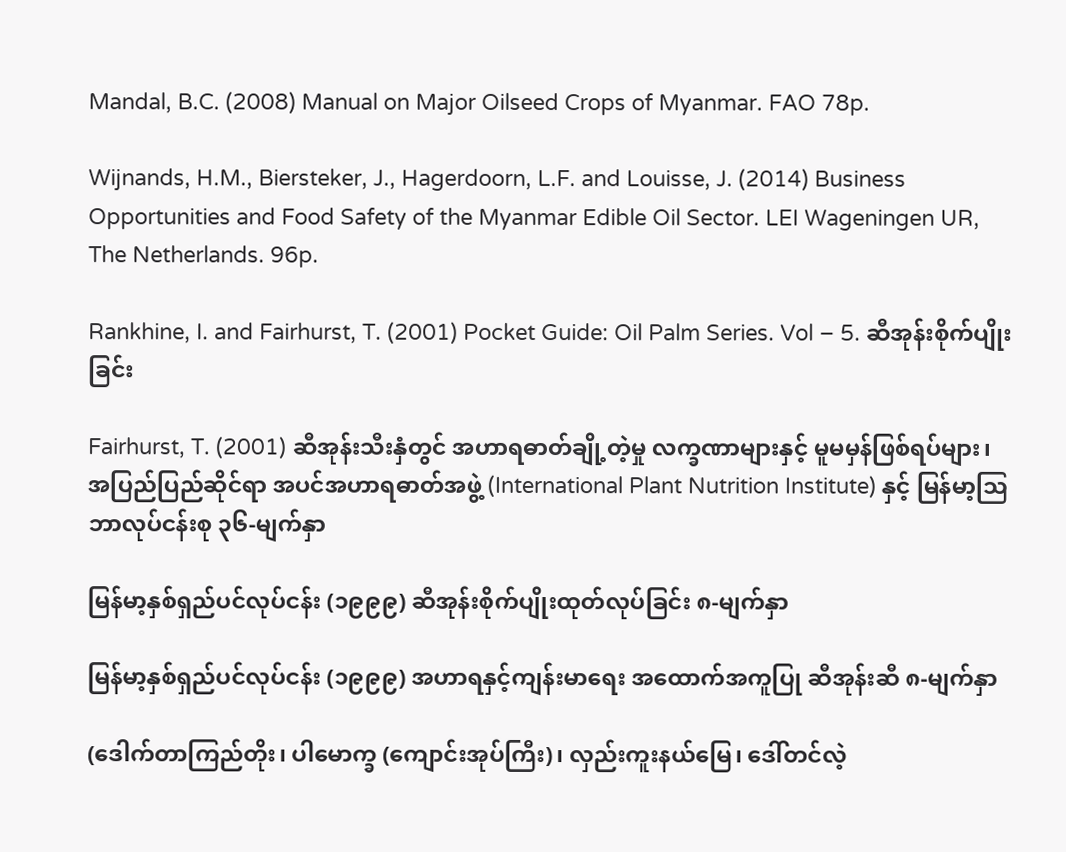Mandal, B.C. (2008) Manual on Major Oilseed Crops of Myanmar. FAO 78p.

Wijnands, H.M., Biersteker, J., Hagerdoorn, L.F. and Louisse, J. (2014) Business Opportunities and Food Safety of the Myanmar Edible Oil Sector. LEI Wageningen UR, The Netherlands. 96p.

Rankhine, I. and Fairhurst, T. (2001) Pocket Guide: Oil Palm Series. Vol – 5. ဆီအုန်းစိုက်ပျိုးခြင်း

Fairhurst, T. (2001) ဆီအုန်းသီးနှံတွင် အဟာရဓာတ်ချို့တဲ့မှု လက္ခဏာများနှင့် မူမမှန်ဖြစ်ရပ်များ၊ အပြည်ပြည်ဆိုင်ရာ အပင်အဟာရဓာတ်အဖွဲ့ (International Plant Nutrition Institute) နှင့် မြန်မာ့ဩဘာလုပ်ငန်းစု ၃၆-မျက်နှာ

မြန်မာ့နှစ်ရှည်ပင်လုပ်ငန်း (၁၉၉၉) ဆီအုန်းစိုက်ပျိုးထုတ်လုပ်ခြင်း ၈-မျက်နှာ

မြန်မာ့နှစ်ရှည်ပင်လုပ်ငန်း (၁၉၉၉) အဟာရနှင့်ကျန်းမာရေး အထောက်အကူပြု ဆီအုန်းဆီ ၈-မျက်နှာ

(ဒေါက်တာကြည်တိုး၊ ပါမောက္ခ (ကျောင်းအုပ်ကြီး)၊ လှည်းကူးနယ်မြေ၊ ဒေါ်တင်လဲ့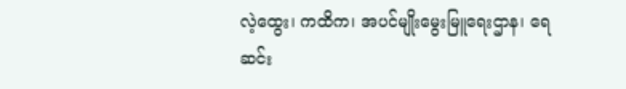လဲ့ထွေး၊ ကထိက၊ အပင်မျိုးမွေးမြူရေးဌာန၊ ရေဆင်း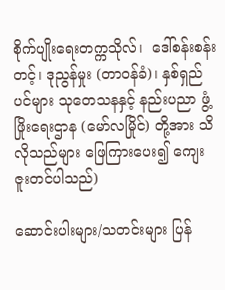စိုက်ပျိုးရေးတက္ကသိုလ်၊  ဒေါ်စန်းစန်းတင့်၊ ဒုညွန်မှုး (တာဝန်ခံ)၊ နှစ်ရှည်ပင်များ သုတေသနနှင့် နည်းပညာ ဖွံ့ဖြိုးရေးဌာန (မော်လမြိုင်) တို့အား သိလိုသည်များ ဖြေကြားပေး၍ ကျေးဇူးတင်ပါသည်)

ဆောင်းပါးများ/သတင်းများ ပြန်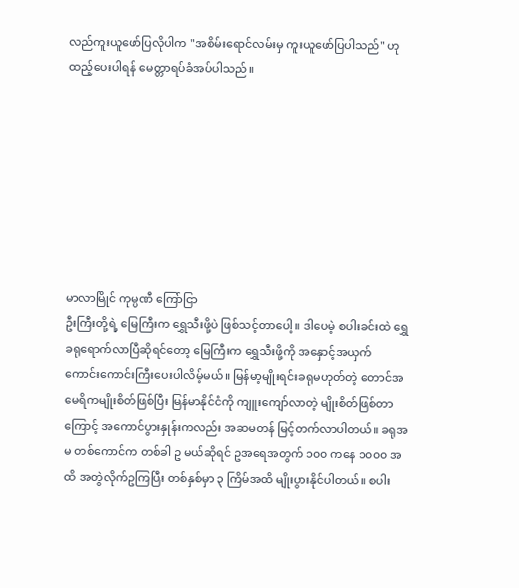လည်ကူးယူဖော်ပြလိုပါက "အစိမ်းရောင်လမ်းမှ ကူးယူဖော်ပြပါသည်" ဟုထည့်ပေးပါရန် မေတ္တာရပ်ခံအပ်ပါသည်။








မာလာမြိုင် ကုမ္ပဏီ ကြော်ငြာ
ဦးကြီးတို့ရဲ့ မြေကြီးက ရွှေသီးဖို့ပဲ ဖြစ်သင့်တာပေါ့။ ဒါပေမဲ့ စပါးခင်းထဲ ရွှေခရုရောက်လာပြီဆိုရင်တော့ မြေကြီးက ရွှေသီးဖို့ကို အနှောင့်အယှက် ကောင်းကောင်းကြီးပေးပါလိမ့်မယ်။ မြန်မာ့မျိုးရင်းခရုမဟုတ်တဲ့ တောင်အမေရိကမျိုးစိတ်ဖြစ်ပြီး မြန်မာနိုင်ငံကို ကျူးကျော်လာတဲ့ မျိုးစိတ်ဖြစ်တာကြောင့် အကောင်ပွားနှုန်းကလည်း အဆမတန် မြင့်တက်လာပါတယ်။ ခရုအမ တစ်ကောင်က တစ်ခါ ဥ မယ်ဆိုရင် ဥအရေအတွက် ၁၀၀ ကနေ ၁၀၀၀ အထိ အတွဲလိုက်ဥကြပြီး တစ်နှစ်မှာ ၃ ကြိမ်အထိ မျိုးပွားနိုင်ပါတယ်။ စပါး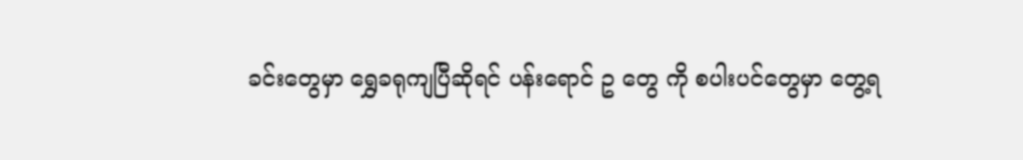ခင်းတွေမှာ ရွှေခရုကျပြီဆိုရင် ပန်းရောင် ဥ တွေ ကို စပါးပင်တွေမှာ တွေ့ရ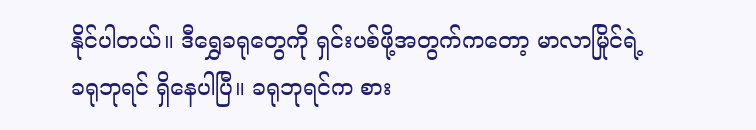နိုင်ပါတယ်။ ဒီရွှေခရုတွေကို ရှင်းပစ်ဖို့အတွက်ကတော့ မာလာမြိုင်ရဲ့ ခရုဘုရင် ရှိနေပါပြီ။ ခရုဘုရင်က စား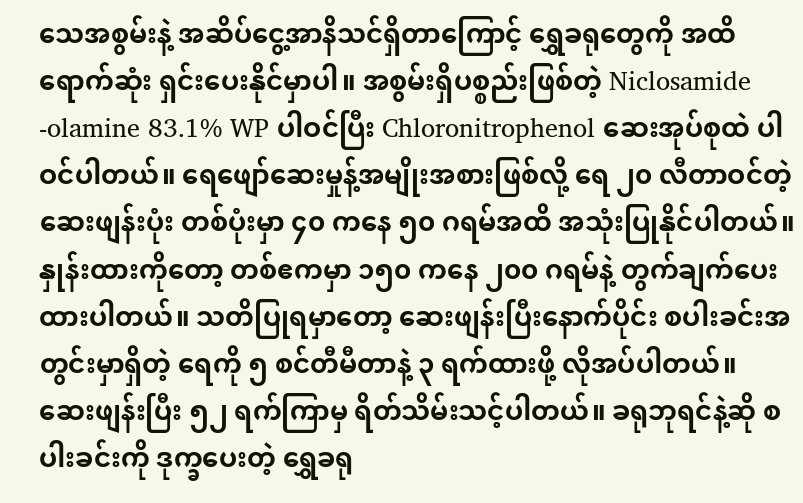သေအစွမ်းနဲ့ အဆိပ်ငွေ့အာနိသင်ရှိတာကြောင့် ရွှေခရုတွေကို အထိရောက်ဆုံး ရှင်းပေးနိုင်မှာပါ။ အစွမ်းရှိပစ္စည်းဖြစ်တဲ့ Niclosamide -olamine 83.1% WP ပါဝင်ပြီး Chloronitrophenol ဆေးအုပ်စုထဲ ပါဝင်ပါတယ်။ ရေဖျော်ဆေးမှုန့်အမျိုးအစားဖြစ်လို့ ရေ ၂၀ လီတာဝင်တဲ့ဆေးဖျန်းပုံး တစ်ပုံးမှာ ၄၀ ကနေ ၅၀ ဂရမ်အထိ အသုံးပြုနိုင်ပါတယ်။ နှုန်းထားကိုတော့ တစ်ဧကမှာ ၁၅၀ ကနေ ၂၀၀ ဂရမ်နဲ့ တွက်ချက်ပေးထားပါတယ်။ သတိပြုရမှာတော့ ဆေးဖျန်းပြီးနောက်ပိုင်း စပါးခင်းအတွင်းမှာရှိတဲ့ ရေကို ၅ စင်တီမီတာနဲ့ ၃ ရက်ထားဖို့ လိုအပ်ပါတယ်။ ဆေးဖျန်းပြီး ၅၂ ရက်ကြာမှ ရိတ်သိမ်းသင့်ပါတယ်။ ခရုဘုရင်နဲ့ဆို စပါးခင်းကို ဒုက္ခပေးတဲ့ ရွှေခရု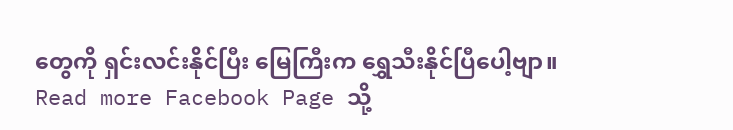တွေကို ရှင်းလင်းနိုင်ပြီး မြေကြီးက ရွှေသီးနိုင်ပြီပေါ့ဗျာ။
Read more Facebook Page သို့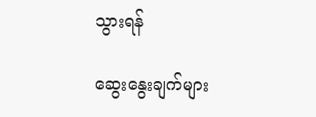သွားရန်

ဆွေးနွေးချက်များ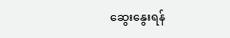ဆွေးနွေးရန်